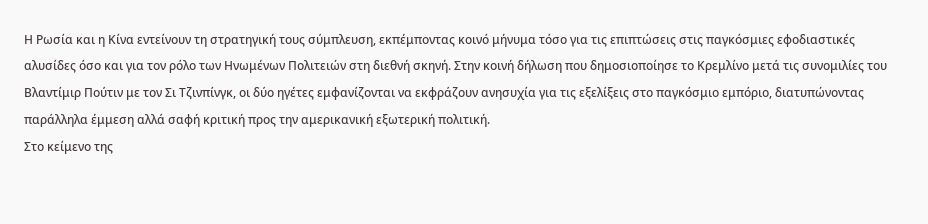Η Ρωσία και η Κίνα εντείνουν τη στρατηγική τους σύμπλευση, εκπέμποντας κοινό μήνυμα τόσο για τις επιπτώσεις στις παγκόσμιες εφοδιαστικές αλυσίδες όσο και για τον ρόλο των Ηνωμένων Πολιτειών στη διεθνή σκηνή. Στην κοινή δήλωση που δημοσιοποίησε το Κρεμλίνο μετά τις συνομιλίες του Βλαντίμιρ Πούτιν με τον Σι Τζινπίνγκ, οι δύο ηγέτες εμφανίζονται να εκφράζουν ανησυχία για τις εξελίξεις στο παγκόσμιο εμπόριο, διατυπώνοντας παράλληλα έμμεση αλλά σαφή κριτική προς την αμερικανική εξωτερική πολιτική.
Στο κείμενο της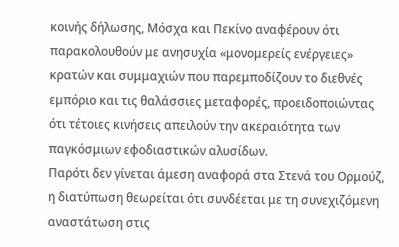κοινής δήλωσης, Μόσχα και Πεκίνο αναφέρουν ότι παρακολουθούν με ανησυχία «μονομερείς ενέργειες» κρατών και συμμαχιών που παρεμποδίζουν το διεθνές εμπόριο και τις θαλάσσιες μεταφορές, προειδοποιώντας ότι τέτοιες κινήσεις απειλούν την ακεραιότητα των παγκόσμιων εφοδιαστικών αλυσίδων.
Παρότι δεν γίνεται άμεση αναφορά στα Στενά του Ορμούζ, η διατύπωση θεωρείται ότι συνδέεται με τη συνεχιζόμενη αναστάτωση στις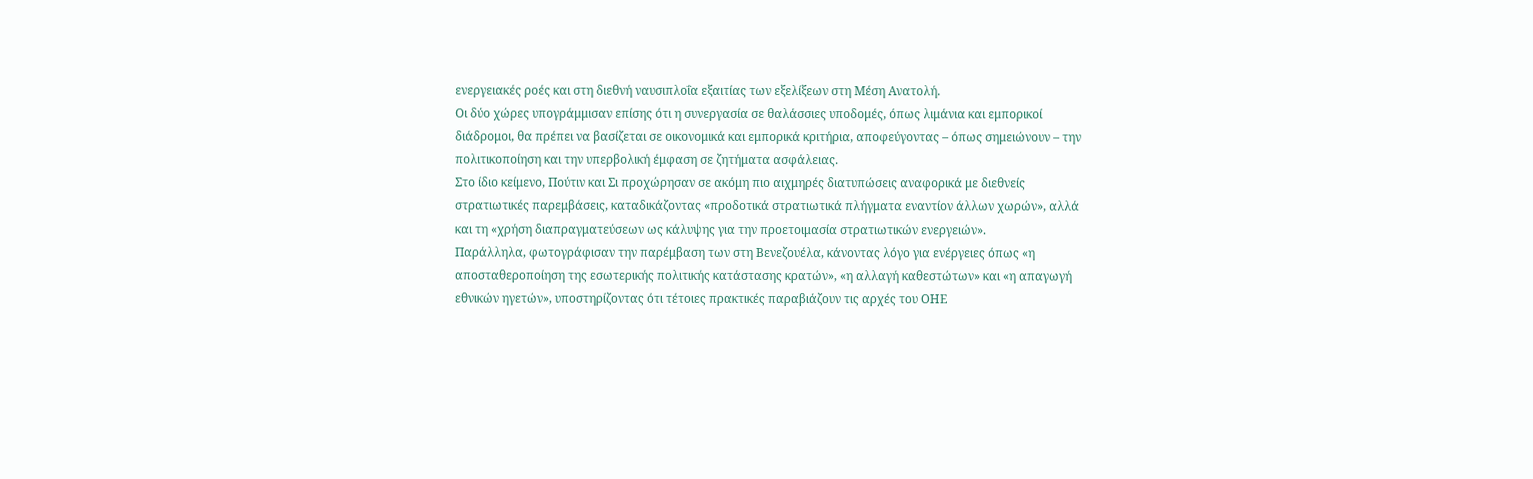ενεργειακές ροές και στη διεθνή ναυσιπλοΐα εξαιτίας των εξελίξεων στη Μέση Ανατολή.
Οι δύο χώρες υπογράμμισαν επίσης ότι η συνεργασία σε θαλάσσιες υποδομές, όπως λιμάνια και εμπορικοί διάδρομοι, θα πρέπει να βασίζεται σε οικονομικά και εμπορικά κριτήρια, αποφεύγοντας – όπως σημειώνουν – την πολιτικοποίηση και την υπερβολική έμφαση σε ζητήματα ασφάλειας.
Στο ίδιο κείμενο, Πούτιν και Σι προχώρησαν σε ακόμη πιο αιχμηρές διατυπώσεις αναφορικά με διεθνείς στρατιωτικές παρεμβάσεις, καταδικάζοντας «προδοτικά στρατιωτικά πλήγματα εναντίον άλλων χωρών», αλλά και τη «χρήση διαπραγματεύσεων ως κάλυψης για την προετοιμασία στρατιωτικών ενεργειών».
Παράλληλα, φωτογράφισαν την παρέμβαση των στη Βενεζουέλα, κάνοντας λόγο για ενέργειες όπως «η αποσταθεροποίηση της εσωτερικής πολιτικής κατάστασης κρατών», «η αλλαγή καθεστώτων» και «η απαγωγή εθνικών ηγετών», υποστηρίζοντας ότι τέτοιες πρακτικές παραβιάζουν τις αρχές του ΟΗΕ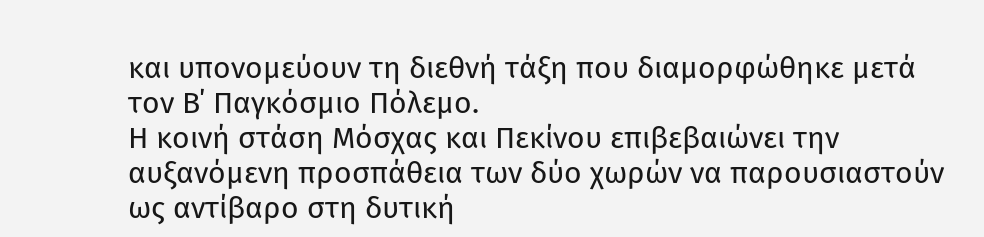και υπονομεύουν τη διεθνή τάξη που διαμορφώθηκε μετά τον Β΄ Παγκόσμιο Πόλεμο.
Η κοινή στάση Μόσχας και Πεκίνου επιβεβαιώνει την αυξανόμενη προσπάθεια των δύο χωρών να παρουσιαστούν ως αντίβαρο στη δυτική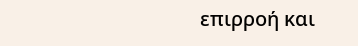επιρροή και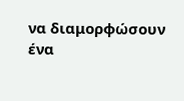να διαμορφώσουν ένα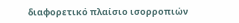διαφορετικό πλαίσιο ισορροπιών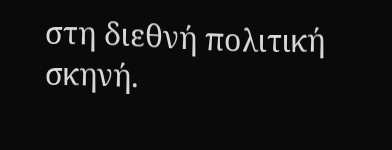στη διεθνή πολιτική σκηνή.